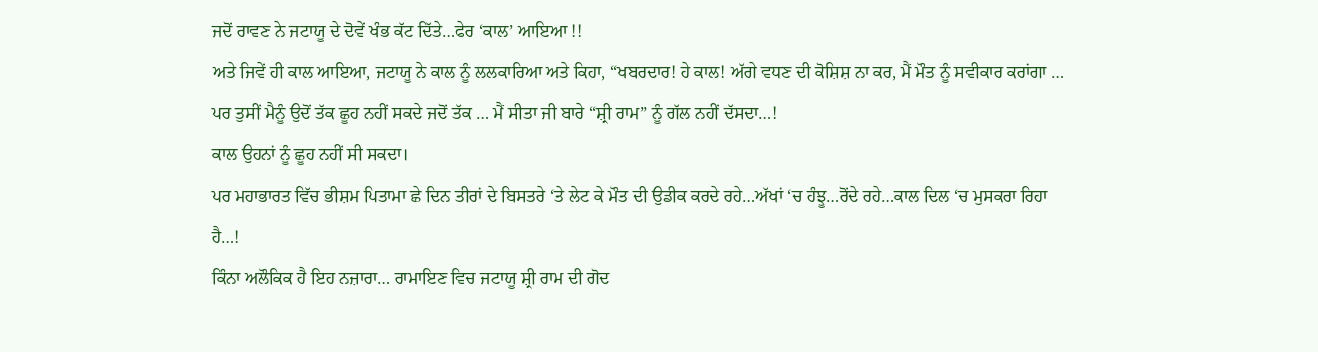ਜਦੋਂ ਰਾਵਣ ਨੇ ਜਟਾਯੂ ਦੇ ਦੋਵੇਂ ਖੰਭ ਕੱਟ ਦਿੱਤੇ…ਫੇਰ ‘ਕਾਲ’ ਆਇਆ !!
ਅਤੇ ਜਿਵੇਂ ਹੀ ਕਾਲ ਆਇਆ, ਜਟਾਯੂ ਨੇ ਕਾਲ ਨੂੰ ਲਲਕਾਰਿਆ ਅਤੇ ਕਿਹਾ, “ਖਬਰਦਾਰ! ਹੇ ਕਾਲ! ਅੱਗੇ ਵਧਣ ਦੀ ਕੋਸ਼ਿਸ਼ ਨਾ ਕਰ, ਮੈਂ ਮੌਤ ਨੂੰ ਸਵੀਕਾਰ ਕਰਾਂਗਾ … ਪਰ ਤੁਸੀਂ ਮੈਨੂੰ ਉਦੋਂ ਤੱਕ ਛੂਹ ਨਹੀਂ ਸਕਦੇ ਜਦੋਂ ਤੱਕ … ਮੈਂ ਸੀਤਾ ਜੀ ਬਾਰੇ “ਸ਼੍ਰੀ ਰਾਮ” ਨੂੰ ਗੱਲ ਨਹੀਂ ਦੱਸਦਾ…!
ਕਾਲ ਉਹਨਾਂ ਨੂੰ ਛੂਹ ਨਹੀਂ ਸੀ ਸਕਦਾ।
ਪਰ ਮਹਾਭਾਰਤ ਵਿੱਚ ਭੀਸ਼ਮ ਪਿਤਾਮਾ ਛੇ ਦਿਨ ਤੀਰਾਂ ਦੇ ਬਿਸਤਰੇ ‘ਤੇ ਲੇਟ ਕੇ ਮੌਤ ਦੀ ਉਡੀਕ ਕਰਦੇ ਰਹੇ…ਅੱਖਾਂ ‘ਚ ਹੰਝੂ…ਰੋਂਦੇ ਰਹੇ…ਕਾਲ ਦਿਲ ‘ਚ ਮੁਸਕਰਾ ਰਿਹਾ ਹੈ…!
ਕਿੰਨਾ ਅਲੌਕਿਕ ਹੈ ਇਹ ਨਜ਼ਾਰਾ… ਰਾਮਾਇਣ ਵਿਚ ਜਟਾਯੂ ਸ਼੍ਰੀ ਰਾਮ ਦੀ ਗੋਦ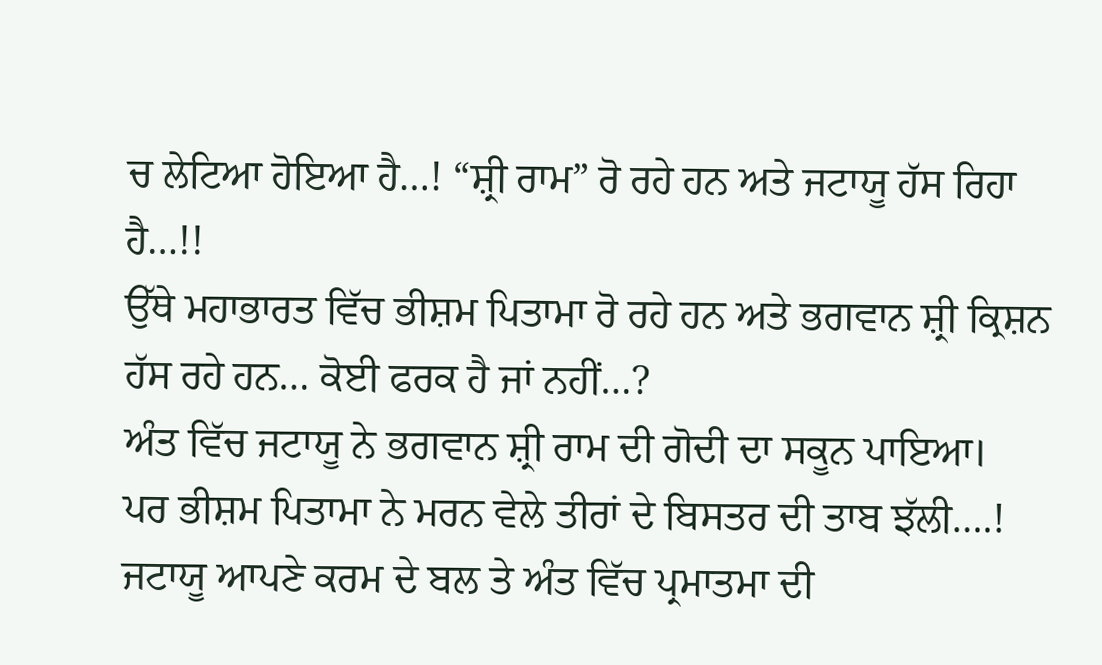ਚ ਲੇਟਿਆ ਹੋਇਆ ਹੈ…! “ਸ਼੍ਰੀ ਰਾਮ” ਰੋ ਰਹੇ ਹਨ ਅਤੇ ਜਟਾਯੂ ਹੱਸ ਰਿਹਾ ਹੈ…!!
ਉੱਥੇ ਮਹਾਭਾਰਤ ਵਿੱਚ ਭੀਸ਼ਮ ਪਿਤਾਮਾ ਰੋ ਰਹੇ ਹਨ ਅਤੇ ਭਗਵਾਨ ਸ਼੍ਰੀ ਕ੍ਰਿਸ਼ਨ ਹੱਸ ਰਹੇ ਹਨ… ਕੋਈ ਫਰਕ ਹੈ ਜਾਂ ਨਹੀਂ…?
ਅੰਤ ਵਿੱਚ ਜਟਾਯੂ ਨੇ ਭਗਵਾਨ ਸ਼੍ਰੀ ਰਾਮ ਦੀ ਗੋਦੀ ਦਾ ਸਕੂਨ ਪਾਇਆ।
ਪਰ ਭੀਸ਼ਮ ਪਿਤਾਮਾ ਨੇ ਮਰਨ ਵੇਲੇ ਤੀਰਾਂ ਦੇ ਬਿਸਤਰ ਦੀ ਤਾਬ ਝੱਲੀ….!
ਜਟਾਯੂ ਆਪਣੇ ਕਰਮ ਦੇ ਬਲ ਤੇ ਅੰਤ ਵਿੱਚ ਪ੍ਰਮਾਤਮਾ ਦੀ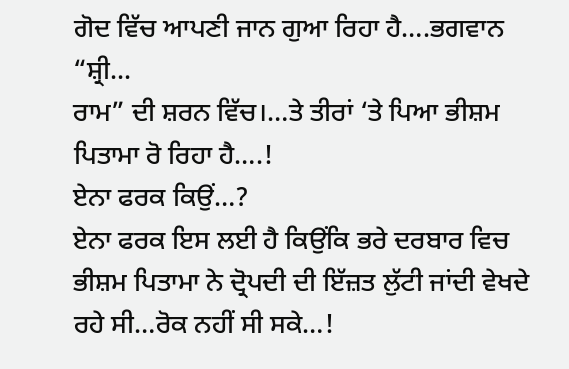ਗੋਦ ਵਿੱਚ ਆਪਣੀ ਜਾਨ ਗੁਆ ਰਿਹਾ ਹੈ….ਭਗਵਾਨ “ਸ਼੍ਰੀ...
ਰਾਮ” ਦੀ ਸ਼ਰਨ ਵਿੱਚ।…ਤੇ ਤੀਰਾਂ ‘ਤੇ ਪਿਆ ਭੀਸ਼ਮ ਪਿਤਾਮਾ ਰੋ ਰਿਹਾ ਹੈ….!
ਏਨਾ ਫਰਕ ਕਿਉਂ…?
ਏਨਾ ਫਰਕ ਇਸ ਲਈ ਹੈ ਕਿਉਂਕਿ ਭਰੇ ਦਰਬਾਰ ਵਿਚ ਭੀਸ਼ਮ ਪਿਤਾਮਾ ਨੇ ਦ੍ਰੋਪਦੀ ਦੀ ਇੱਜ਼ਤ ਲੁੱਟੀ ਜਾਂਦੀ ਵੇਖਦੇ ਰਹੇ ਸੀ…ਰੋਕ ਨਹੀਂ ਸੀ ਸਕੇ…!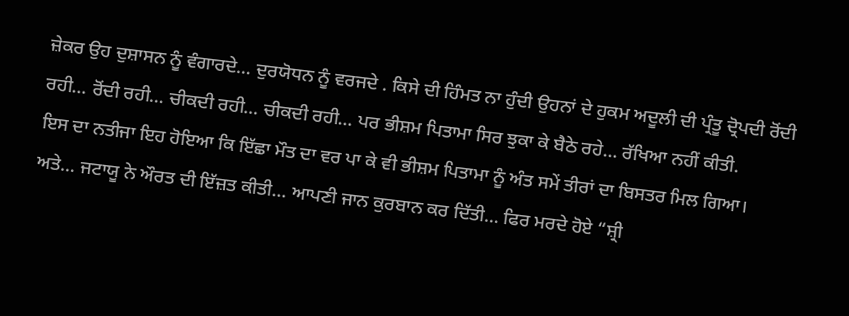ਜ਼ੇਕਰ ਉਹ ਦੁਸ਼ਾਸਨ ਨੂੰ ਵੰਗਾਰਦੇ… ਦੁਰਯੋਧਨ ਨੂੰ ਵਰਜਦੇ . ਕਿਸੇ ਦੀ ਹਿੰਮਤ ਨਾ ਹੁੰਦੀ ਉਹਨਾਂ ਦੇ ਹੁਕਮ ਅਦੂਲੀ ਦੀ ਪ੍ਰੰਤੂ ਦ੍ਰੋਪਦੀ ਰੋਂਦੀ ਰਹੀ… ਰੋਂਦੀ ਰਹੀ… ਚੀਕਦੀ ਰਹੀ… ਚੀਕਦੀ ਰਹੀ… ਪਰ ਭੀਸ਼ਮ ਪਿਤਾਮਾ ਸਿਰ ਝੁਕਾ ਕੇ ਬੈਠੇ ਰਹੇ… ਰੱਖਿਆ ਨਹੀਂ ਕੀਤੀ.
ਇਸ ਦਾ ਨਤੀਜਾ ਇਹ ਹੋਇਆ ਕਿ ਇੱਛਾ ਮੌਤ ਦਾ ਵਰ ਪਾ ਕੇ ਵੀ ਭੀਸ਼ਮ ਪਿਤਾਮਾ ਨੂੰ ਅੰਤ ਸਮੇਂ ਤੀਰਾਂ ਦਾ ਬਿਸਤਰ ਮਿਲ ਗਿਆ।
ਅਤੇ… ਜਟਾਯੂ ਨੇ ਔਰਤ ਦੀ ਇੱਜ਼ਤ ਕੀਤੀ… ਆਪਣੀ ਜਾਨ ਕੁਰਬਾਨ ਕਰ ਦਿੱਤੀ… ਫਿਰ ਮਰਦੇ ਹੋਏ “ਸ਼੍ਰੀ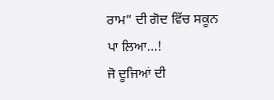ਰਾਮ” ਦੀ ਗੋਦ ਵਿੱਚ ਸਕੂਨ ਪਾ ਲਿਆ…!
ਜੋ ਦੂਜਿਆਂ ਦੀ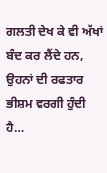ਗਲਤੀ ਦੇਖ ਕੇ ਵੀ ਅੱਖਾਂ ਬੰਦ ਕਰ ਲੈਂਦੇ ਹਨ, ਉਹਨਾਂ ਦੀ ਰਫਤਾਰ ਭੀਸ਼ਮ ਵਰਗੀ ਹੁੰਦੀ ਹੈ…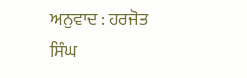ਅਨੁਵਾਦ : ਹਰਜੋਤ ਸਿੰਘ